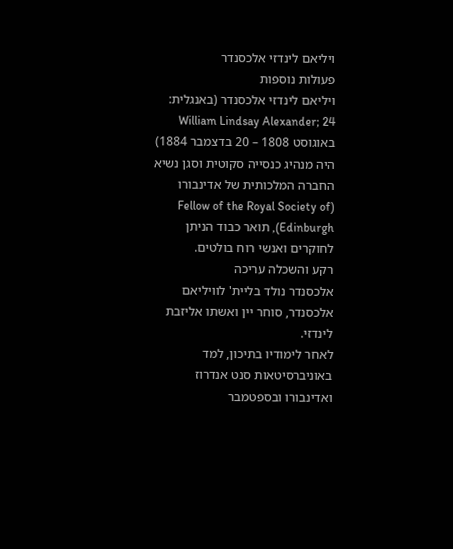ויליאם לינדזי אלכסנדר
פעולות נוספות
ויליאם לינדזי אלכסנדר (באנגלית: William Lindsay Alexander; 24 באוגוסט 1808 – 20 בדצמבר 1884) היה מנהיג כנסייה סקוטית וסגן נשיא החברה המלכותית של אדינבורו (Fellow of the Royal Society of Edinburgh), תואר כבוד הניתן לחוקרים ואנשי רוח בולטים.
רקע והשכלה עריכה
אלכסנדר נולד בליית' לוויליאם אלכסנדר, סוחר יין ואשתו אליזבת לינדזי.
לאחר לימודיו בתיכון, למד באוניברסיטאות סנט אנדרוז ואדינבורו ובספטמבר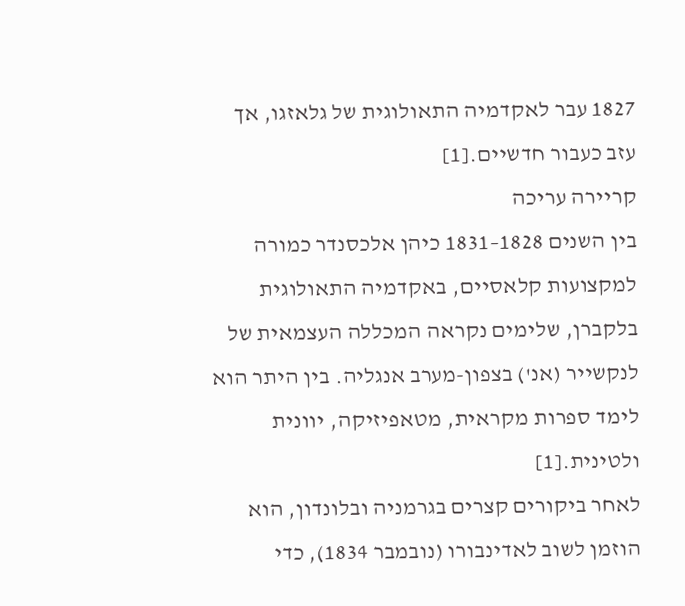1827 עבר לאקדמיה התאולוגית של גלאזגו, אך עזב כעבור חדשיים.[1]
קריירה עריכה
בין השנים 1828–1831 כיהן אלכסנדר כמורה למקצועות קלאסיים, באקדמיה התאולוגית בלקברן, שלימים נקראה המכללה העצמאית של לנקשייר (אנ') בצפון-מערב אנגליה. בין היתר הוא לימד ספרות מקראית, מטאפיזיקה, יוונית ולטינית.[1]
לאחר ביקורים קצרים בגרמניה ובלונדון, הוא הוזמן לשוב לאדינבורו (נובמבר 1834), כדי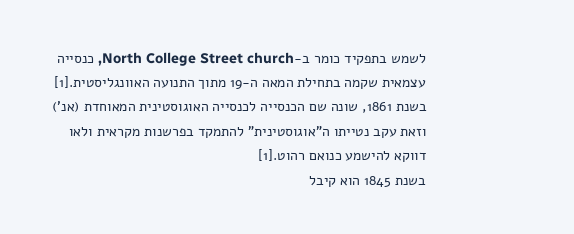לשמש בתפקיד כומר ב-North College Street church, כנסייה עצמאית שקמה בתחילת המאה ה-19 מתוך התנועה האוונגליסטית.[1] בשנת 1861, שונה שם הכנסייה לכנסייה האוגוסטינית המאוחדת (אנ') וזאת עקב נטייתו ה"אוגוסטינית" להתמקד בפרשנות מקראית ולאו דווקא להישמע כנואם רהוט.[1]
בשנת 1845 הוא קיבל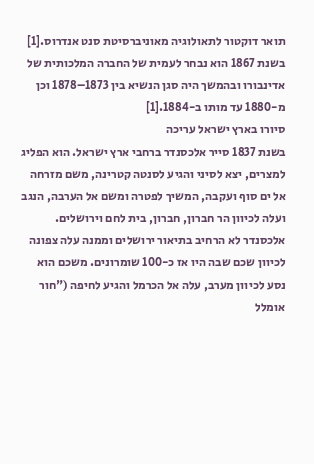תואר דוקטור לתאולוגיה מאוניברסיטת סנט אנדרוס.[1]
בשנת 1867 הוא נבחר לעמית של החברה המלכותית של אדינבורו ובהמשך היה סגן הנשיא בין 1873–1878 וכן מ-1880 עד מותו ב-1884.[1]
סיורו בארץ ישראל עריכה
בשנת 1837 סייר אלכסנדר ברחבי ארץ ישראל. הוא הפליג למצרים, יצא לסיני והגיע לסנטה קטרינה, משם מזרחה אל ים סוף ועקבה, המשיך לפטרה ומשם אל הערבה, הנגב ועלה לכיוון הר חברון, חברון, בית לחם וירושלים. אלכסנדר לא הרחיב בתיאור ירושלים וממנה עלה צפונה לכיוון שכם שבה היו אז כ-100 שומרונים. משכם הוא נסע לכיוון מערב, עלה אל הכרמל והגיע לחיפה ("חור אומלל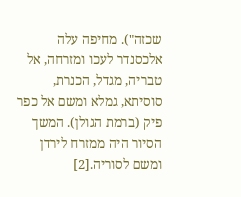שכזה"). מחיפה עלה אלכסנדר לעכו ומזרחה, אל טבריה, מגדל, הכנרת, סוסיתא, גמלא ומשם אל כפר פיק (ברמת הגולן). המשך הסיור היה ממזרח לירדן ומשם לסוריה.[2]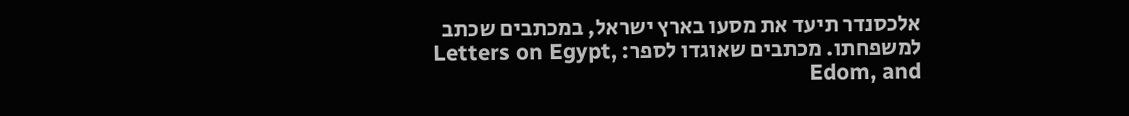אלכסנדר תיעד את מסעו בארץ ישראל, במכתבים שכתב למשפחתו. מכתבים שאוגדו לספר: Letters on Egypt, Edom, and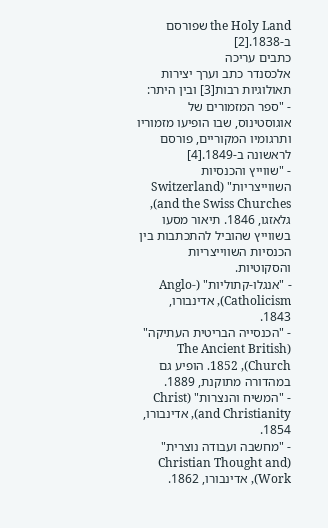the Holy Land שפורסם ב-1838.[2]
כתבים עריכה
אלכסנדר כתב וערך יצירות תאולוגיות רבות[3] ובין היתר:
- "ספר המזמורים של אוגוסטינוס, שבו הופיעו מזמוריו ותרגומיו המקוריים, פורסם לראשונה ב-1849.[4]
- "שווייץ והכנסיות השווייצריות" (Switzerland and the Swiss Churches), גלאזגו, 1846. תיאור מסעו בשווייץ שהוביל להתכתבות בין הכנסיות השווייצריות והסקוטיות.
- "אנגלו-קתוליות" (Anglo-Catholicism), אדינבורו, 1843.
- "הכנסייה הבריטית העתיקה" (The Ancient British Church), 1852. הופיע גם במהדורה מתוקנת, 1889.
- "המשיח והנצרות" (Christ and Christianity), אדינבורו, 1854.
- "מחשבה ועבודה נוצרית" (Christian Thought and Work), אדינבורו, 1862.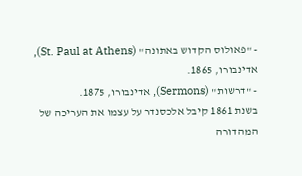- "פאולוס הקדוש באתונה" (St. Paul at Athens), אדינבורו, 1865.
- "דרשות" (Sermons), אדינבורו, 1875.
בשנת 1861 קיבל אלכסנדר על עצמו את העריכה של המהדורה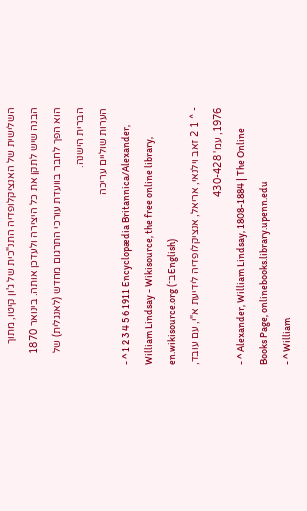השלישית של האנציקלופדיה התנ"כית של ג'ון קיטו, מתוך הבנה שיש לתקן את כל היצירה ולעדכן אותה. בינואר 1870 הוא הפך לחבר בוועדת עורכי התרגום מחדש (לאנגלית) של הברית הישנה.
הערות שוליים עריכה
- ^ 1 2 3 4 5 6 1911 Encyclopædia Britannica/Alexander, William Lindsay - Wikisource, the free online library, en.wikisource.org (ב־English)
- ^ 1 2 זאב וילנאי, אריאל, אנציקלופדיה לידיעת א"י, עם עובד, 1976, עמ' 430-428
- ^ Alexander, William Lindsay, 1808-1884 | The Online Books Page, onlinebooks.library.upenn.edu
- ^ William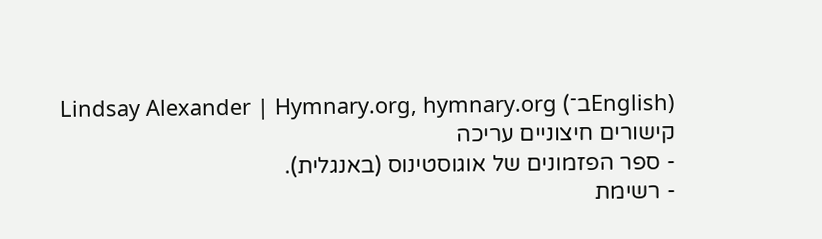Lindsay Alexander | Hymnary.org, hymnary.org (ב־English)
קישורים חיצוניים עריכה
- ספר הפזמונים של אוגוסטינוס (באנגלית).
- רשימת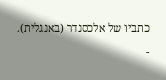כתביו של אלכסנדר (באנגלית).
-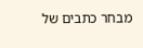מבחר כתבים של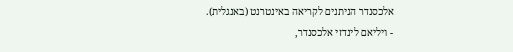אלכסנדר הניתנים לקריאה באינטרנט (באנגלית).
- ויליאם לינדזי אלכסנדר,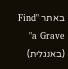באתר "Find a Grave" (באנגלית)